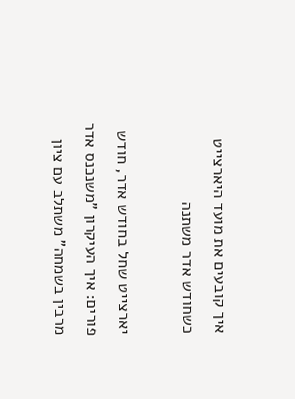איך קובעים את מועד היארצייט כשחודש אדר משתנה

יארצייט שחל בחודש אדר, חודש פורים: איך העיקרון "משנכנס אדר מרבין בשמחה" משתלב עם ציון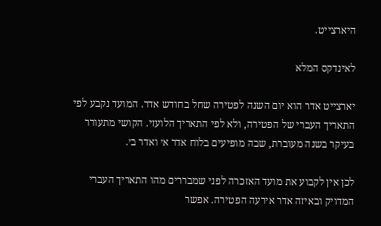היארצייט.

לאינדקס המלא

יארצייט אדר הוא יום השנה לפטירה שחל בחודש אדר. המועד נקבע לפי התאריך העברי של הפטירה, ולא לפי התאריך הלועזי. הקושי מתעורר בעיקר בשנה מעוברת, שבה מופיעים בלוח אדר א׳ ואדר ב׳.

לכן אין לקבוע את מועד האזכרה לפני שמבררים מהו התאריך העברי המדויק ובאיזה אדר אירעה הפטירה. אפשר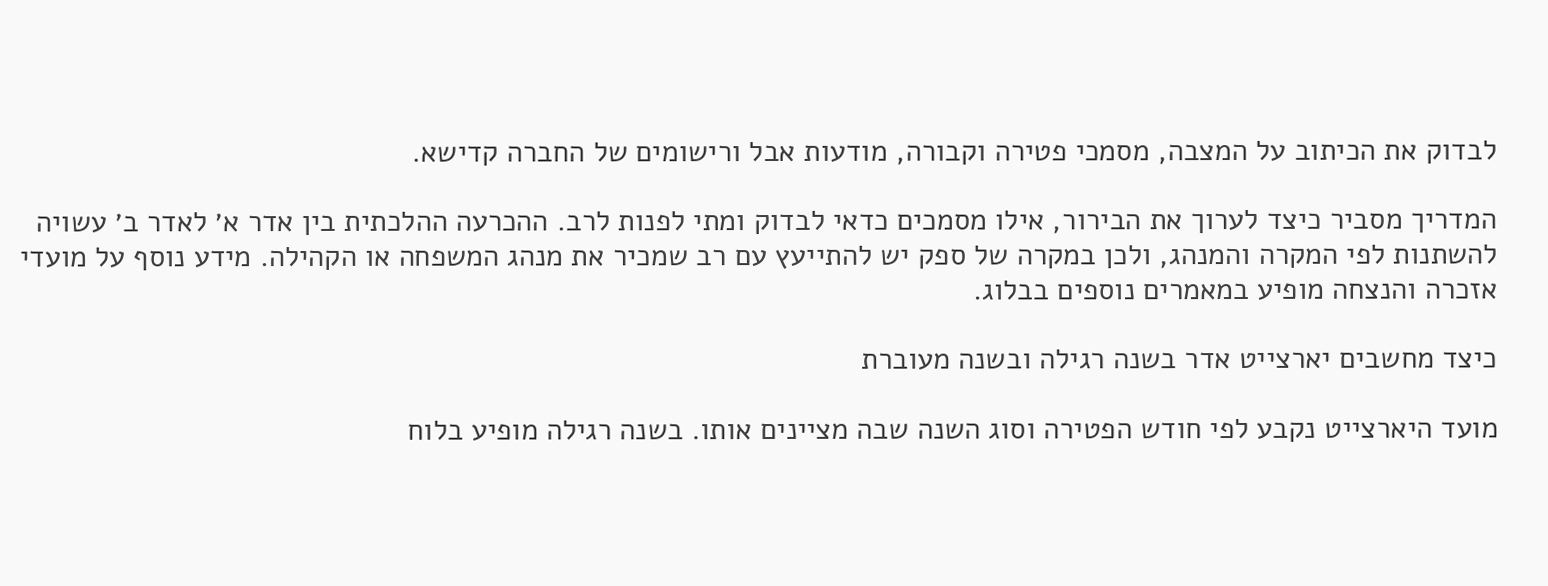לבדוק את הכיתוב על המצבה, מסמכי פטירה וקבורה, מודעות אבל ורישומים של החברה קדישא.

המדריך מסביר כיצד לערוך את הבירור, אילו מסמכים כדאי לבדוק ומתי לפנות לרב. ההכרעה ההלכתית בין אדר א׳ לאדר ב׳ עשויה להשתנות לפי המקרה והמנהג, ולכן במקרה של ספק יש להתייעץ עם רב שמכיר את מנהג המשפחה או הקהילה. מידע נוסף על מועדי אזכרה והנצחה מופיע במאמרים נוספים בבלוג.

כיצד מחשבים יארצייט אדר בשנה רגילה ובשנה מעוברת

מועד היארצייט נקבע לפי חודש הפטירה וסוג השנה שבה מציינים אותו. בשנה רגילה מופיע בלוח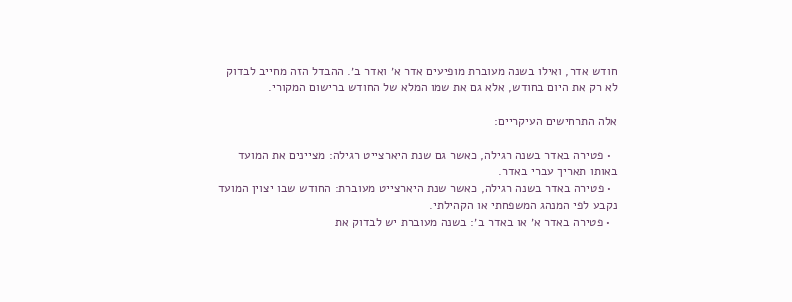חודש אדר, ואילו בשנה מעוברת מופיעים אדר א׳ ואדר ב׳. ההבדל הזה מחייב לבדוק לא רק את היום בחודש, אלא גם את שמו המלא של החודש ברישום המקורי.

אלה התרחישים העיקריים:

  • פטירה באדר בשנה רגילה, כאשר גם שנת היארצייט רגילה: מציינים את המועד באותו תאריך עברי באדר.
  • פטירה באדר בשנה רגילה, כאשר שנת היארצייט מעוברת: החודש שבו יצוין המועד נקבע לפי המנהג המשפחתי או הקהילתי.
  • פטירה באדר א׳ או באדר ב׳: בשנה מעוברת יש לבדוק את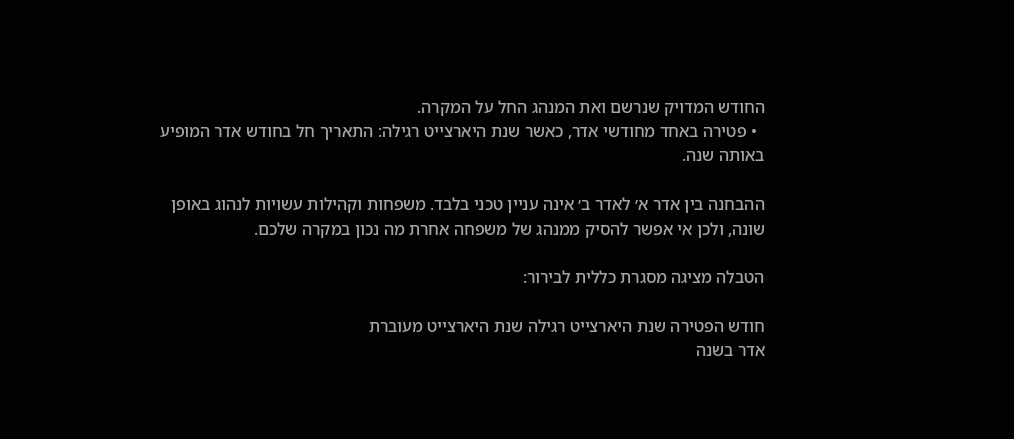החודש המדויק שנרשם ואת המנהג החל על המקרה.
  • פטירה באחד מחודשי אדר, כאשר שנת היארצייט רגילה: התאריך חל בחודש אדר המופיע באותה שנה.

ההבחנה בין אדר א׳ לאדר ב׳ אינה עניין טכני בלבד. משפחות וקהילות עשויות לנהוג באופן שונה, ולכן אי אפשר להסיק ממנהג של משפחה אחרת מה נכון במקרה שלכם.

הטבלה מציגה מסגרת כללית לבירור:

חודש הפטירה שנת היארצייט רגילה שנת היארצייט מעוברת
אדר בשנה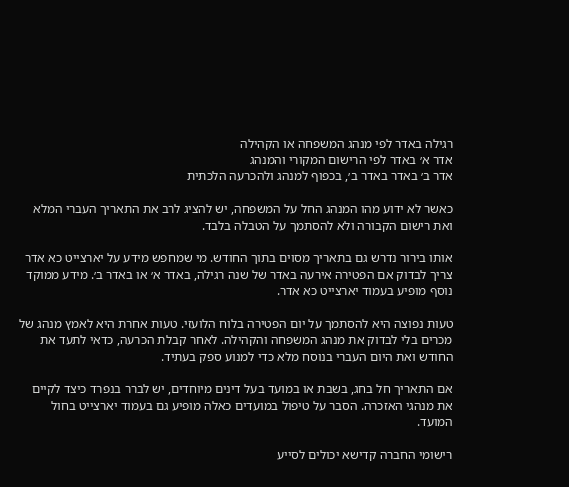רגילה באדר לפי מנהג המשפחה או הקהילה
אדר א׳ באדר לפי הרישום המקורי והמנהג
אדר ב׳ באדר באדר ב׳, בכפוף למנהג ולהכרעה הלכתית

כאשר לא ידוע מהו המנהג החל על המשפחה, יש להציג לרב את התאריך העברי המלא ואת רישום הקבורה ולא להסתמך על הטבלה בלבד.

אותו בירור נדרש גם בתאריך מסוים בתוך החודש. מי שמחפש מידע על יארצייט כא אדר צריך לבדוק אם הפטירה אירעה באדר של שנה רגילה, באדר א׳ או באדר ב׳. מידע ממוקד נוסף מופיע בעמוד יארצייט כא אדר.

טעות נפוצה היא להסתמך על יום הפטירה בלוח הלועזי. טעות אחרת היא לאמץ מנהג של מכרים בלי לבדוק את מנהג המשפחה והקהילה. לאחר קבלת הכרעה, כדאי לתעד את החודש ואת היום העברי בנוסח מלא כדי למנוע ספק בעתיד.

אם התאריך חל בחג, בשבת או במועד בעל דינים מיוחדים, יש לברר בנפרד כיצד לקיים את מנהגי האזכרה. הסבר על טיפול במועדים כאלה מופיע גם בעמוד יארצייט בחול המועד.

רישומי החברה קדישא יכולים לסייע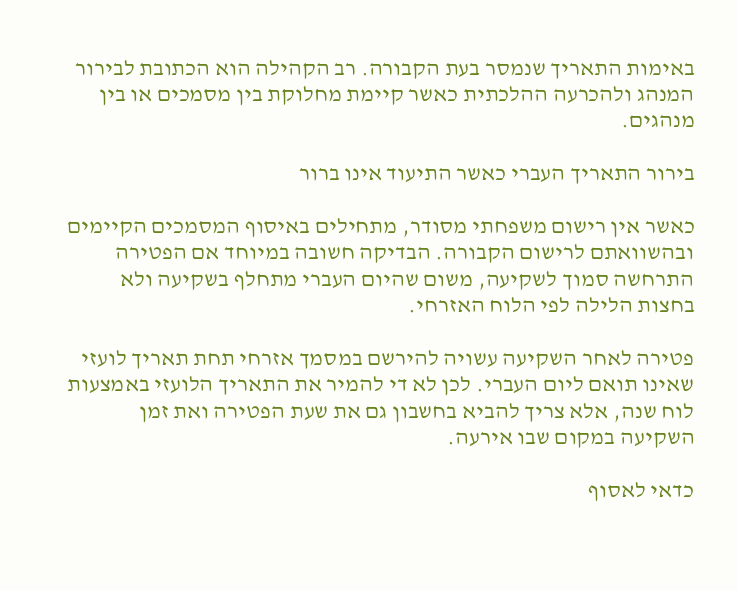באימות התאריך שנמסר בעת הקבורה. רב הקהילה הוא הכתובת לבירור המנהג ולהכרעה ההלכתית כאשר קיימת מחלוקת בין מסמכים או בין מנהגים.

בירור התאריך העברי כאשר התיעוד אינו ברור

כאשר אין רישום משפחתי מסודר, מתחילים באיסוף המסמכים הקיימים ובהשוואתם לרישום הקבורה. הבדיקה חשובה במיוחד אם הפטירה התרחשה סמוך לשקיעה, משום שהיום העברי מתחלף בשקיעה ולא בחצות הלילה לפי הלוח האזרחי.

פטירה לאחר השקיעה עשויה להירשם במסמך אזרחי תחת תאריך לועזי שאינו תואם ליום העברי. לכן לא די להמיר את התאריך הלועזי באמצעות לוח שנה, אלא צריך להביא בחשבון גם את שעת הפטירה ואת זמן השקיעה במקום שבו אירעה.

כדאי לאסוף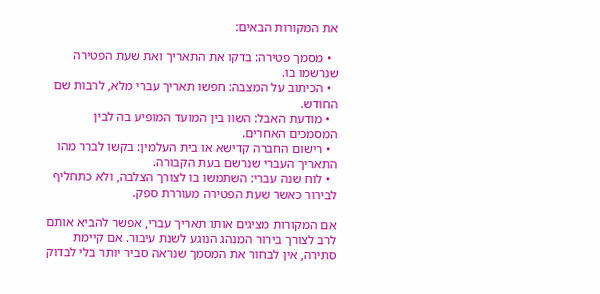את המקורות הבאים:

  • מסמך פטירה: בדקו את התאריך ואת שעת הפטירה שנרשמו בו.
  • הכיתוב על המצבה: חפשו תאריך עברי מלא, לרבות שם החודש.
  • מודעת האבל: השוו בין המועד המופיע בה לבין המסמכים האחרים.
  • רישום החברה קדישא או בית העלמין: בקשו לברר מהו התאריך העברי שנרשם בעת הקבורה.
  • לוח שנה עברי: השתמשו בו לצורך הצלבה, ולא כתחליף לבירור כאשר שעת הפטירה מעוררת ספק.

אם המקורות מציגים אותו תאריך עברי, אפשר להביא אותם לרב לצורך בירור המנהג הנוגע לשנת עיבור. אם קיימת סתירה, אין לבחור את המסמך שנראה סביר יותר בלי לבדוק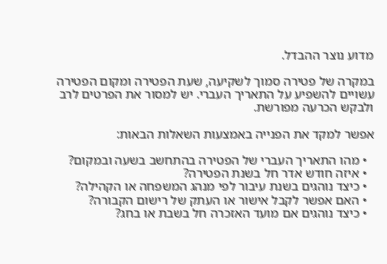מדוע נוצר ההבדל.

במקרה של פטירה סמוך לשקיעה, שעת הפטירה ומקום הפטירה עשויים להשפיע על התאריך העברי. יש למסור את הפרטים לרב ולבקש הכרעה מפורשת.

אפשר למקד את הפנייה באמצעות השאלות הבאות:

  • מהו התאריך העברי של הפטירה בהתחשב בשעה ובמקום?
  • איזה חודש אדר חל בשנת הפטירה?
  • כיצד נוהגים בשנת עיבור לפי מנהג המשפחה או הקהילה?
  • האם אפשר לקבל אישור או העתק של רישום הקבורה?
  • כיצד נוהגים אם מועד האזכרה חל בשבת או בחג?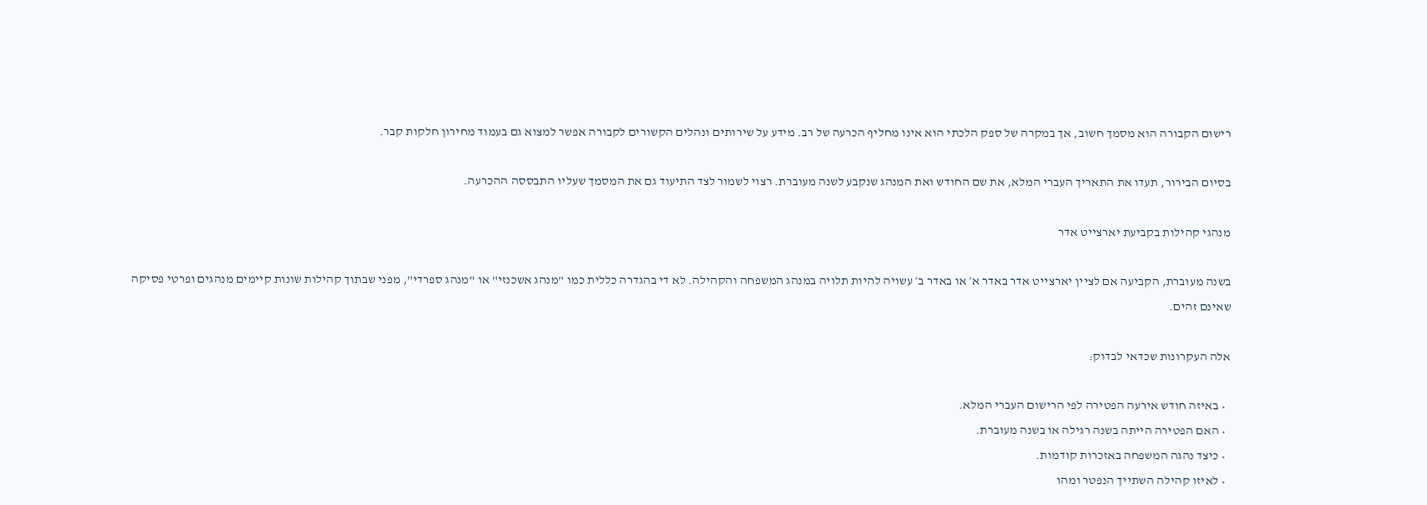רישום הקבורה הוא מסמך חשוב, אך במקרה של ספק הלכתי הוא אינו מחליף הכרעה של רב. מידע על שירותים ונהלים הקשורים לקבורה אפשר למצוא גם בעמוד מחירון חלקות קבר.

בסיום הבירור, תעדו את התאריך העברי המלא, את שם החודש ואת המנהג שנקבע לשנה מעוברת. רצוי לשמור לצד התיעוד גם את המסמך שעליו התבססה ההכרעה.

מנהגי קהילות בקביעת יארצייט אדר

בשנה מעוברת, הקביעה אם לציין יארצייט אדר באדר א׳ או באדר ב׳ עשויה להיות תלויה במנהג המשפחה והקהילה. לא די בהגדרה כללית כמו "מנהג אשכנזי" או "מנהג ספרדי", מפני שבתוך קהילות שונות קיימים מנהגים ופרטי פסיקה שאינם זהים.

אלה העקרונות שכדאי לבדוק:

  • באיזה חודש אירעה הפטירה לפי הרישום העברי המלא.
  • האם הפטירה הייתה בשנה רגילה או בשנה מעוברת.
  • כיצד נהגה המשפחה באזכרות קודמות.
  • לאיזו קהילה השתייך הנפטר ומהו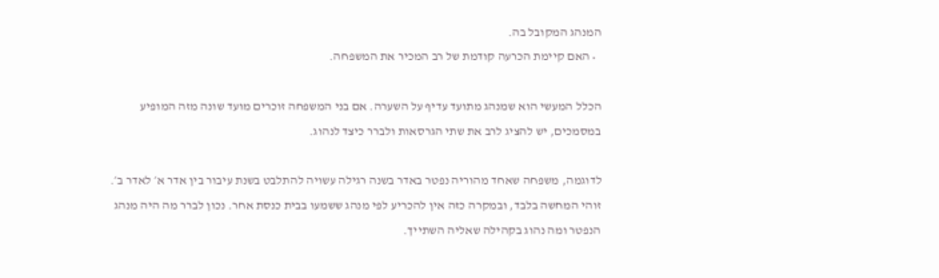המנהג המקובל בה.
  • האם קיימת הכרעה קודמת של רב המכיר את המשפחה.

הכלל המעשי הוא שמנהג מתועד עדיף על השערה. אם בני המשפחה זוכרים מועד שונה מזה המופיע במסמכים, יש להציג לרב את שתי הגרסאות ולברר כיצד לנהוג.

לדוגמה, משפחה שאחד מהוריה נפטר באדר בשנה רגילה עשויה להתלבט בשנת עיבור בין אדר א׳ לאדר ב׳. זוהי המחשה בלבד, ובמקרה כזה אין להכריע לפי מנהג ששמעו בבית כנסת אחר. נכון לברר מה היה מנהג הנפטר ומה נהוג בקהילה שאליה השתייך.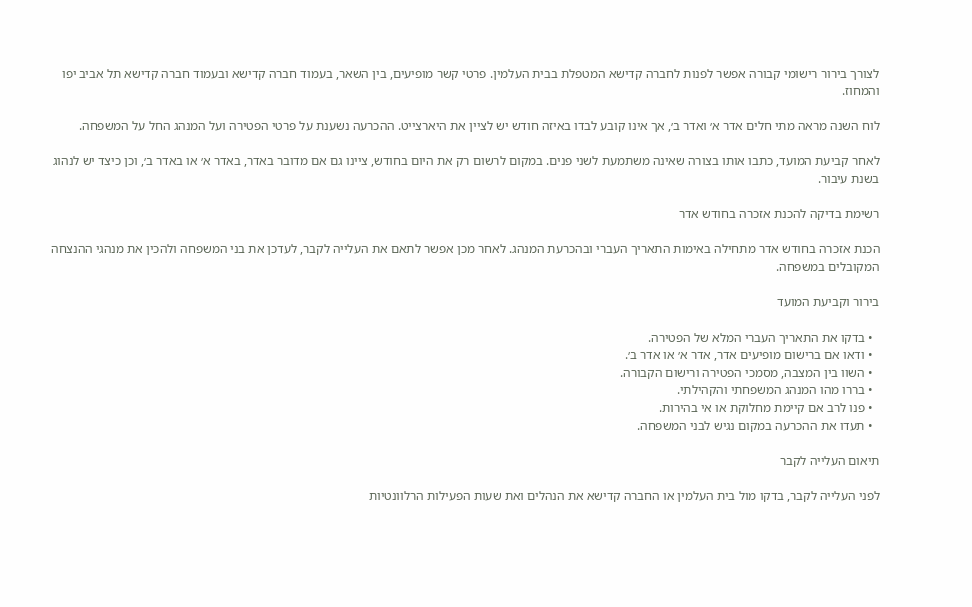לצורך בירור רישומי קבורה אפשר לפנות לחברה קדישא המטפלת בבית העלמין. פרטי קשר מופיעים, בין השאר, בעמוד חברה קדישא ובעמוד חברה קדישא תל אביב יפו והמחוז.

לוח השנה מראה מתי חלים אדר א׳ ואדר ב׳, אך אינו קובע לבדו באיזה חודש יש לציין את היארצייט. ההכרעה נשענת על פרטי הפטירה ועל המנהג החל על המשפחה.

לאחר קביעת המועד, כתבו אותו בצורה שאינה משתמעת לשני פנים. במקום לרשום רק את היום בחודש, ציינו גם אם מדובר באדר, באדר א׳ או באדר ב׳, וכן כיצד יש לנהוג בשנת עיבור.

רשימת בדיקה להכנת אזכרה בחודש אדר

הכנת אזכרה בחודש אדר מתחילה באימות התאריך העברי ובהכרעת המנהג. לאחר מכן אפשר לתאם את העלייה לקבר, לעדכן את בני המשפחה ולהכין את מנהגי ההנצחה המקובלים במשפחה.

בירור וקביעת המועד

  • בדקו את התאריך העברי המלא של הפטירה.
  • ודאו אם ברישום מופיעים אדר, אדר א׳ או אדר ב׳.
  • השוו בין המצבה, מסמכי הפטירה ורישום הקבורה.
  • בררו מהו המנהג המשפחתי והקהילתי.
  • פנו לרב אם קיימת מחלוקת או אי בהירות.
  • תעדו את ההכרעה במקום נגיש לבני המשפחה.

תיאום העלייה לקבר

לפני העלייה לקבר, בדקו מול בית העלמין או החברה קדישא את הנהלים ואת שעות הפעילות הרלוונטיות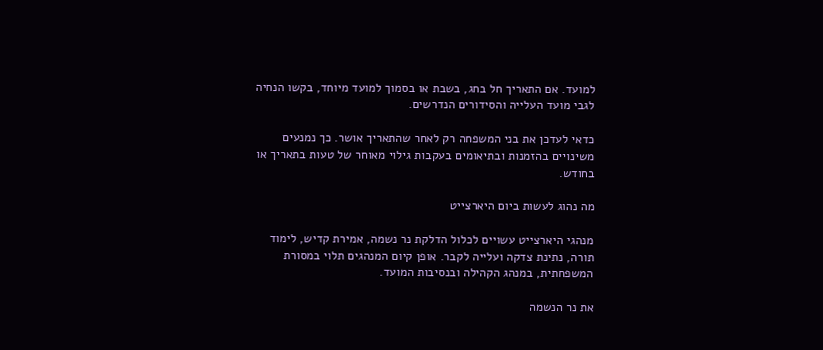למועד. אם התאריך חל בחג, בשבת או בסמוך למועד מיוחד, בקשו הנחיה לגבי מועד העלייה והסידורים הנדרשים.

כדאי לעדכן את בני המשפחה רק לאחר שהתאריך אושר. כך נמנעים משינויים בהזמנות ובתיאומים בעקבות גילוי מאוחר של טעות בתאריך או בחודש.

מה נהוג לעשות ביום היארצייט

מנהגי היארצייט עשויים לכלול הדלקת נר נשמה, אמירת קדיש, לימוד תורה, נתינת צדקה ועלייה לקבר. אופן קיום המנהגים תלוי במסורת המשפחתית, במנהג הקהילה ובנסיבות המועד.

את נר הנשמה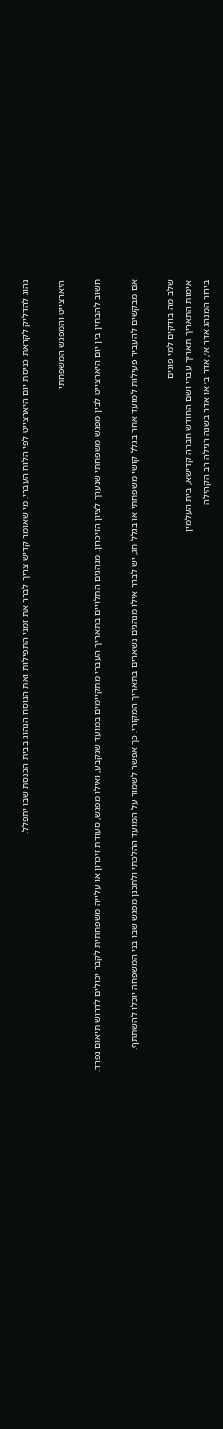נהוג להדליק לקראת כניסת יום היארצייט לפי הלוח העברי. מי שאומר קדיש צריך לברר את זמני התפילות ואת הנוסח הנהוג בבית הכנסת שבו יתפלל.

היארצייט והמפגש המשפחתי

חשוב להבחין בין יום היארצייט לבין מפגש משפחתי שנערך לציון הזיכרון. מנהגים התלויים בתאריך העברי מתקיימים במועד שנקבע, ואילו מפגש, סעודת זיכרון או עלייה משפחתית לקבר יכולים לדרוש תיאום נפרד.

אם מבקשים להעביר פעילות למועד אחר בגלל קושי משפחתי או בגלל חג, יש לברר אילו מנהגים נשארים בתאריך המקורי. כך אפשר לשמור על המועד ההלכתי ולתכנן מפגש שבו בני המשפחה יוכלו להשתתף.

שלב מה בודקים למי פונים
אימות התאריך תאריך עברי ושם החודש חברה קדישא, בית העלמין
בירור המנהג אדר א׳, אדר ב׳ או אדר בשנה רגילה רב הקהילה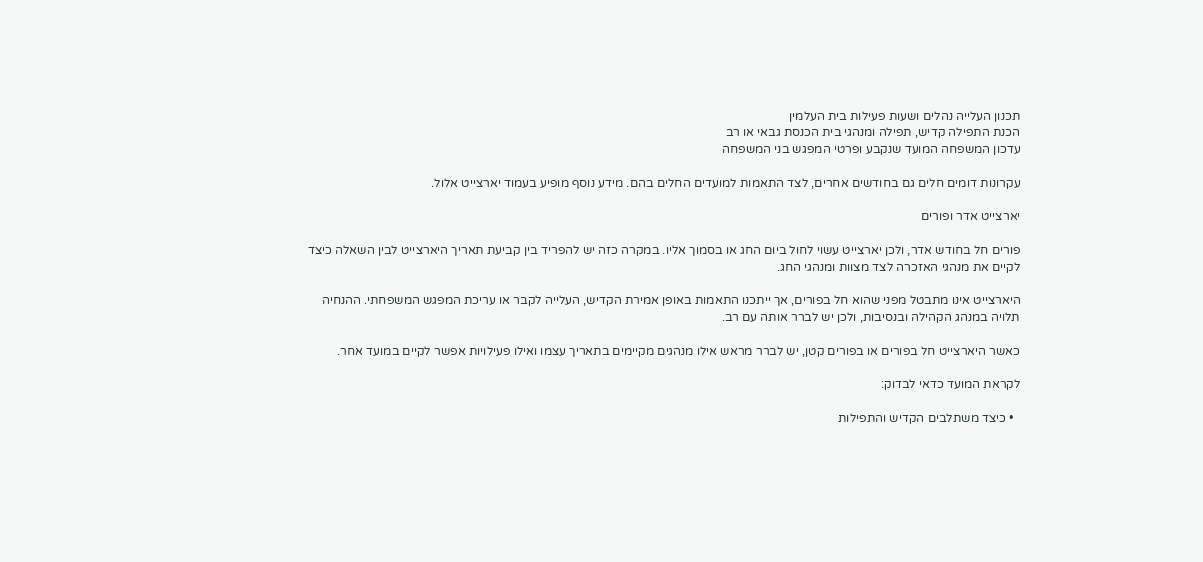תכנון העלייה נהלים ושעות פעילות בית העלמין
הכנת התפילה קדיש, תפילה ומנהגי בית הכנסת גבאי או רב
עדכון המשפחה המועד שנקבע ופרטי המפגש בני המשפחה

עקרונות דומים חלים גם בחודשים אחרים, לצד התאמות למועדים החלים בהם. מידע נוסף מופיע בעמוד יארצייט אלול.

יארצייט אדר ופורים

פורים חל בחודש אדר, ולכן יארצייט עשוי לחול ביום החג או בסמוך אליו. במקרה כזה יש להפריד בין קביעת תאריך היארצייט לבין השאלה כיצד לקיים את מנהגי האזכרה לצד מצוות ומנהגי החג.

היארצייט אינו מתבטל מפני שהוא חל בפורים, אך ייתכנו התאמות באופן אמירת הקדיש, העלייה לקבר או עריכת המפגש המשפחתי. ההנחיה תלויה במנהג הקהילה ובנסיבות, ולכן יש לברר אותה עם רב.

כאשר היארצייט חל בפורים או בפורים קטן, יש לברר מראש אילו מנהגים מקיימים בתאריך עצמו ואילו פעילויות אפשר לקיים במועד אחר.

לקראת המועד כדאי לבדוק:

  • כיצד משתלבים הקדיש והתפילות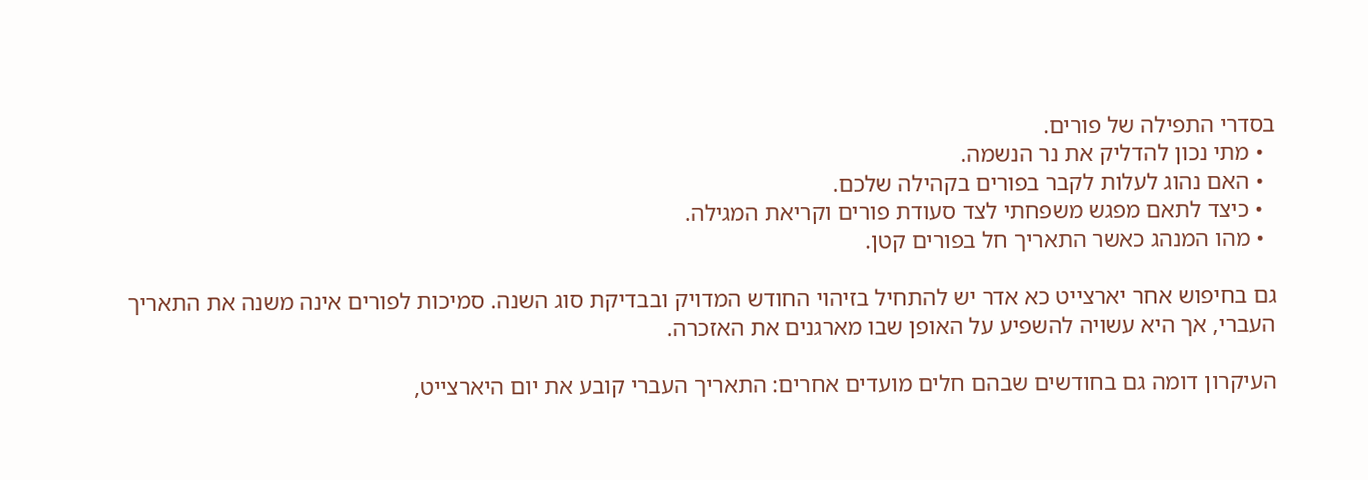בסדרי התפילה של פורים.
  • מתי נכון להדליק את נר הנשמה.
  • האם נהוג לעלות לקבר בפורים בקהילה שלכם.
  • כיצד לתאם מפגש משפחתי לצד סעודת פורים וקריאת המגילה.
  • מהו המנהג כאשר התאריך חל בפורים קטן.

גם בחיפוש אחר יארצייט כא אדר יש להתחיל בזיהוי החודש המדויק ובבדיקת סוג השנה. סמיכות לפורים אינה משנה את התאריך העברי, אך היא עשויה להשפיע על האופן שבו מארגנים את האזכרה.

העיקרון דומה גם בחודשים שבהם חלים מועדים אחרים: התאריך העברי קובע את יום היארצייט,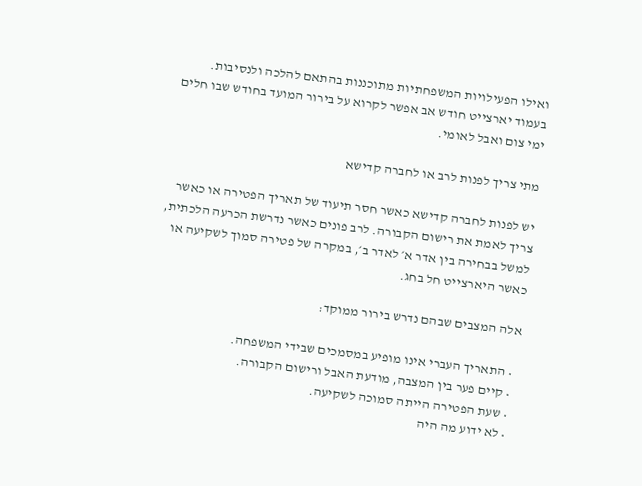ואילו הפעילויות המשפחתיות מתוכננות בהתאם להלכה ולנסיבות. בעמוד יארצייט חודש אב אפשר לקרוא על בירור המועד בחודש שבו חלים ימי צום ואבל לאומי.

מתי צריך לפנות לרב או לחברה קדישא

יש לפנות לחברה קדישא כאשר חסר תיעוד של תאריך הפטירה או כאשר צריך לאמת את רישום הקבורה. לרב פונים כאשר נדרשת הכרעה הלכתית, למשל בבחירה בין אדר א׳ לאדר ב׳, במקרה של פטירה סמוך לשקיעה או כאשר היארצייט חל בחג.

אלה המצבים שבהם נדרש בירור ממוקד:

  • התאריך העברי אינו מופיע במסמכים שבידי המשפחה.
  • קיים פער בין המצבה, מודעת האבל ורישום הקבורה.
  • שעת הפטירה הייתה סמוכה לשקיעה.
  • לא ידוע מה היה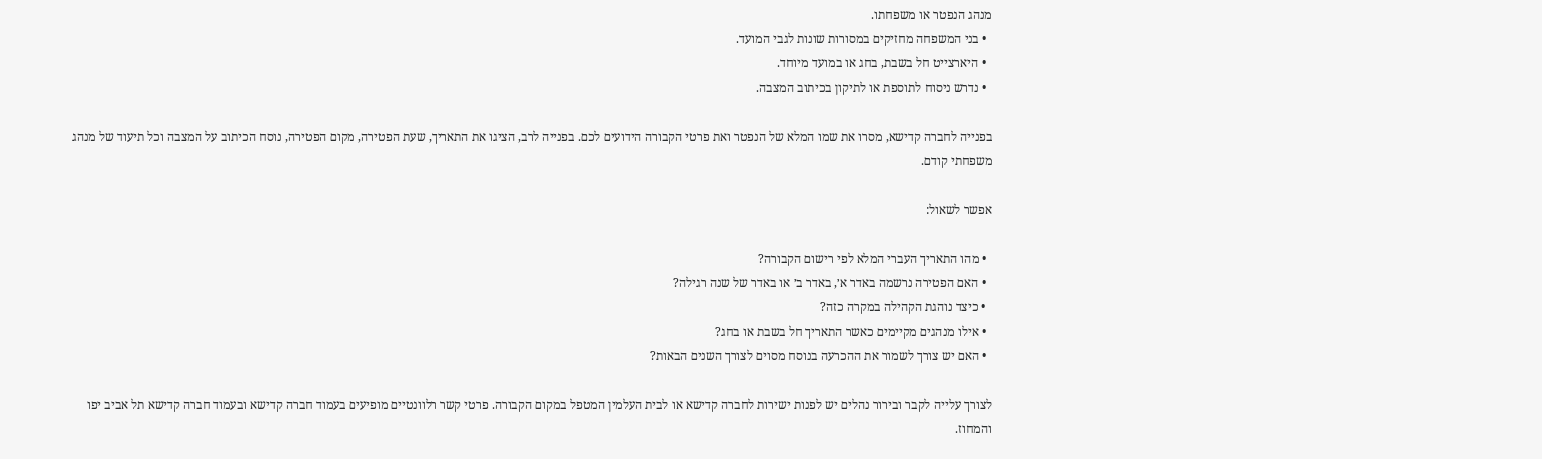מנהג הנפטר או משפחתו.
  • בני המשפחה מחזיקים במסורות שונות לגבי המועד.
  • היארצייט חל בשבת, בחג או במועד מיוחד.
  • נדרש ניסוח לתוספת או לתיקון בכיתוב המצבה.

בפנייה לחברה קדישא, מסרו את שמו המלא של הנפטר ואת פרטי הקבורה הידועים לכם. בפנייה לרב, הציגו את התאריך, שעת הפטירה, מקום הפטירה, נוסח הכיתוב על המצבה וכל תיעוד של מנהג משפחתי קודם.

אפשר לשאול:

  • מהו התאריך העברי המלא לפי רישום הקבורה?
  • האם הפטירה נרשמה באדר א׳, באדר ב׳ או באדר של שנה רגילה?
  • כיצד נוהגת הקהילה במקרה כזה?
  • אילו מנהגים מקיימים כאשר התאריך חל בשבת או בחג?
  • האם יש צורך לשמור את ההכרעה בנוסח מסוים לצורך השנים הבאות?

לצורך עלייה לקבר ובירור נהלים יש לפנות ישירות לחברה קדישא או לבית העלמין המטפל במקום הקבורה. פרטי קשר רלוונטיים מופיעים בעמוד חברה קדישא ובעמוד חברה קדישא תל אביב יפו והמחוז.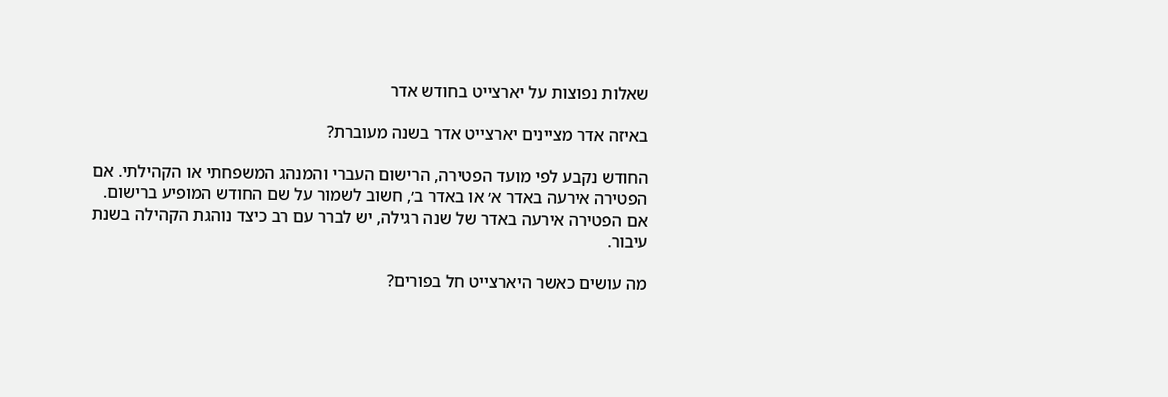שאלות נפוצות על יארצייט בחודש אדר

באיזה אדר מציינים יארצייט אדר בשנה מעוברת?

החודש נקבע לפי מועד הפטירה, הרישום העברי והמנהג המשפחתי או הקהילתי. אם הפטירה אירעה באדר א׳ או באדר ב׳, חשוב לשמור על שם החודש המופיע ברישום. אם הפטירה אירעה באדר של שנה רגילה, יש לברר עם רב כיצד נוהגת הקהילה בשנת עיבור.

מה עושים כאשר היארצייט חל בפורים?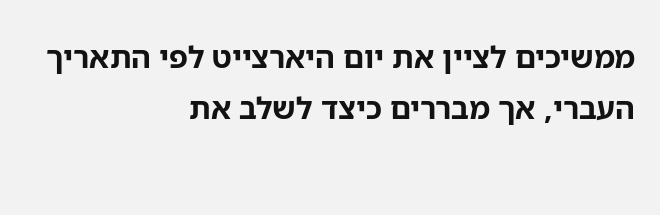ממשיכים לציין את יום היארצייט לפי התאריך העברי, אך מבררים כיצד לשלב את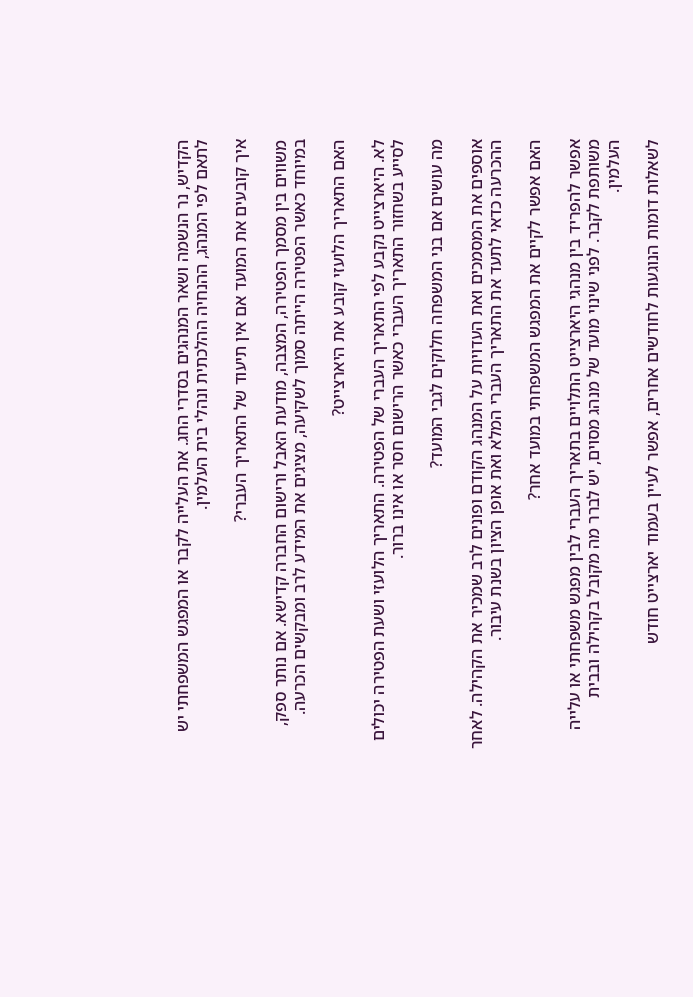הקדיש, נר הנשמה ושאר המנהגים בסדרי החג. את העלייה לקבר או המפגש המשפחתי יש לתאם לפי המנהג, ההנחיה ההלכתית ונהלי בית העלמין.

איך קובעים את המועד אם אין תיעוד של התאריך העברי?

משווים בין מסמך הפטירה, המצבה, מודעת האבל ורישום החברה קדישא. אם נותר ספק, במיוחד כאשר הפטירה הייתה סמוך לשקיעה, מציגים את המידע לרב ומבקשים הכרעה.

האם התאריך הלועזי קובע את היארצייט?

לא. היארצייט נקבע לפי התאריך העברי של הפטירה. התאריך הלועזי ושעת הפטירה יכולים לסייע בשחזור התאריך העברי כאשר הרישום חסר או אינו ברור.

מה עושים אם בני המשפחה חלוקים לגבי המועד?

אוספים את המסמכים ואת העדויות על המנהג הקודם ופונים לרב שמכיר את הקהילה. לאחר ההכרעה כדאי לתעד את התאריך העברי המלא ואת אופן הציון בשנת עיבור.

האם אפשר לקיים את המפגש המשפחתי במועד אחר?

אפשר להפריד בין מנהגי היארצייט התלויים בתאריך העברי לבין מפגש משפחתי או עלייה משותפת לקבר. לפני שינוי מועד של מנהג מסוים, יש לברר מה מקובל בקהילה ובבית העלמין.

לשאלות דומות הנוגעות לחודשים אחרים, אפשר לעיין בעמוד יארצייט חודש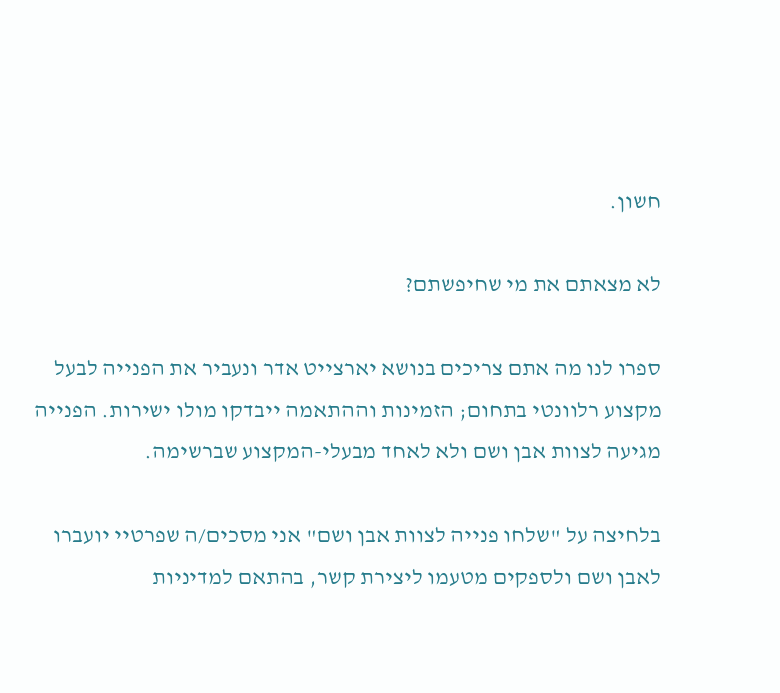חשון.

לא מצאתם את מי שחיפשתם?

ספרו לנו מה אתם צריכים בנושא יארצייט אדר ונעביר את הפנייה לבעל מקצוע רלוונטי בתחום; הזמינות וההתאמה ייבדקו מולו ישירות. הפנייה מגיעה לצוות אבן ושם ולא לאחד מבעלי-המקצוע שברשימה.

בלחיצה על "שלחו פנייה לצוות אבן ושם" אני מסכים/ה שפרטיי יועברו לאבן ושם ולספקים מטעמו ליצירת קשר, בהתאם למדיניות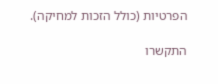הפרטיות (כולל הזכות למחיקה).

התקשרו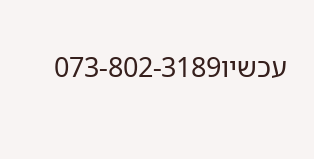עכשיו073-802-3189